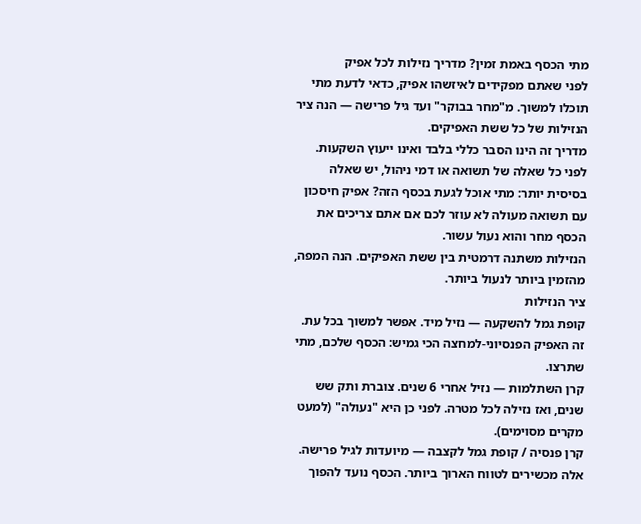מתי הכסף באמת זמין? מדריך נזילות לכל אפיק
לפני שאתם מפקידים לאיזשהו אפיק, כדאי לדעת מתי תוכלו למשוך. מ"מחר בבוקר" ועד גיל פרישה — הנה ציר הנזילות של כל ששת האפיקים.
מדריך זה הינו הסבר כללי בלבד ואינו ייעוץ השקעות.
לפני כל שאלה של תשואה או דמי ניהול, יש שאלה בסיסית יותר: מתי אוכל לגעת בכסף הזה? אפיק חיסכון עם תשואה מעולה לא עוזר לכם אם אתם צריכים את הכסף מחר והוא נעול עשור.
הנזילות משתנה דרמטית בין ששת האפיקים. הנה המפה, מהזמין ביותר לנעול ביותר.
ציר הנזילות
קופת גמל להשקעה — נזיל מיד. אפשר למשוך בכל עת. זה האפיק הפנסיוני-למחצה הכי גמיש: הכסף שלכם, מתי שתרצו.
קרן השתלמות — נזיל אחרי 6 שנים. צוברת ותק שש שנים, ואז נזילה לכל מטרה. לפני כן היא "נעולה" (למעט מקרים מסוימים).
קרן פנסיה / קופת גמל לקצבה — מיועדות לגיל פרישה. אלה מכשירים לטווח הארוך ביותר. הכסף נועד להפוך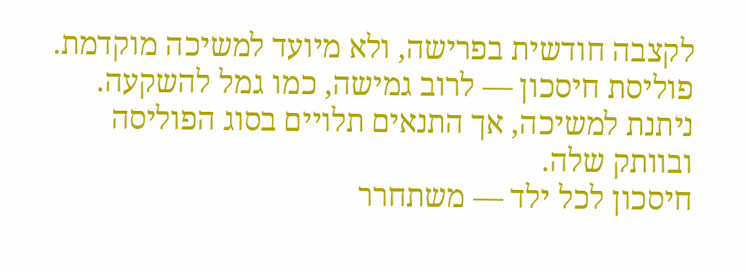לקצבה חודשית בפרישה, ולא מיועד למשיכה מוקדמת.
פוליסת חיסכון — לרוב גמישה, כמו גמל להשקעה. ניתנת למשיכה, אך התנאים תלויים בסוג הפוליסה ובוותק שלה.
חיסכון לכל ילד — משתחרר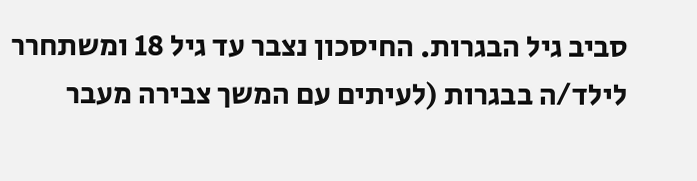סביב גיל הבגרות. החיסכון נצבר עד גיל 18 ומשתחרר לילד/ה בבגרות (לעיתים עם המשך צבירה מעבר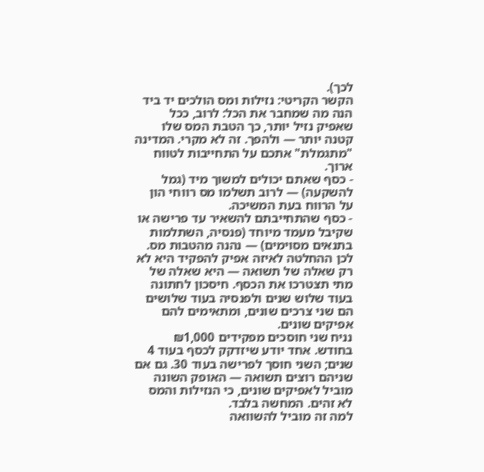לכך).
הקשר הקריטי: נזילות ומס הולכים יד ביד
הנה מה שמחבר את הכל: לרוב, ככל שאפיק נזיל יותר, כך הטבת המס שלו קטנה יותר — ולהפך. זה לא מקרי. המדינה "מתגמלת" אתכם על התחייבות לטווח ארוך.
- כסף שאתם יכולים למשוך מיד (גמל להשקעה) — לרוב תשלמו מס רווחי הון על הרווח בעת המשיכה.
- כסף שהתחייבתם להשאיר עד פרישה או שקיבל מעמד מיוחד (פנסיה, השתלמות בתנאים מסוימים) — נהנה מהטבות מס.
לכן ההחלטה לאיזה אפיק להפקיד היא לא רק שאלה של תשואה — היא שאלה של מתי תצטרכו את הכסף. חיסכון לחתונה בעוד שלוש שנים ולפנסיה בעוד שלושים הם שני צרכים שונים, ומתאימים להם אפיקים שונים.
נניח שני חוסכים מפקידים ₪1,000 בחודש. אחד יודע שיזדקק לכסף בעוד 4 שנים; השני חוסך לפרישה בעוד 30. גם אם שניהם רוצים תשואה — האופק השונה מוביל לאפיקים שונים, כי הנזילות והמס לא זהים. המחשה בלבד.
למה זה מוביל להשוואה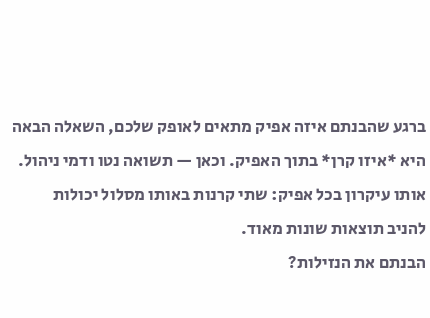ברגע שהבנתם איזה אפיק מתאים לאופק שלכם, השאלה הבאה היא *איזו קרן* בתוך האפיק. וכאן — תשואה נטו ודמי ניהול. אותו עיקרון בכל אפיק: שתי קרנות באותו מסלול יכולות להניב תוצאות שונות מאוד.
הבנתם את הנזילות?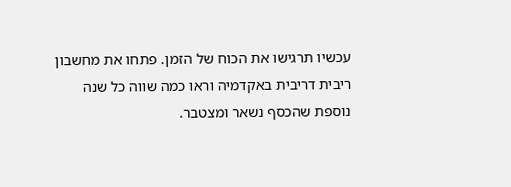עכשיו תרגישו את הכוח של הזמן. פתחו את מחשבון ריבית דריבית באקדמיה וראו כמה שווה כל שנה נוספת שהכסף נשאר ומצטבר.